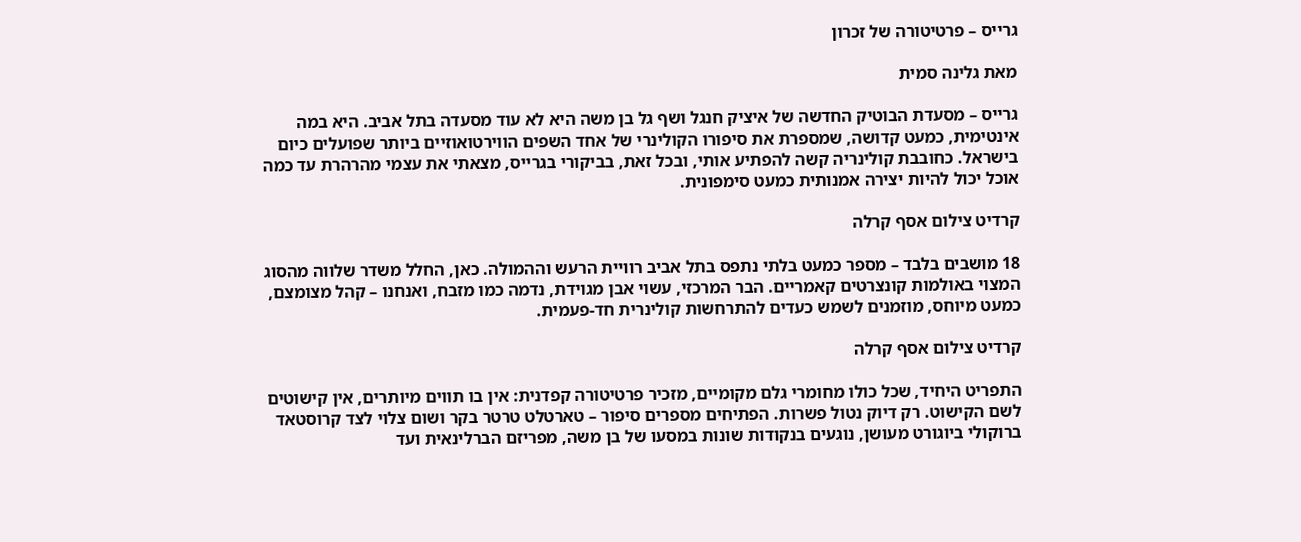גרייס – פרטיטורה של זכרון

מאת גלינה סמית

גרייס – מסעדת הבוטיק החדשה של איציק חנגל ושף גל בן משה היא לא עוד מסעדה בתל אביב. היא במה אינטימית, כמעט קדושה, שמספרת את סיפורו הקולינרי של אחד השפים הווירטואוזיים ביותר שפועלים כיום בישראל. כחובבת קולינריה קשה להפתיע אותי, ובכל זאת, בביקורי בגרייס, מצאתי את עצמי מהרהרת עד כמה אוכל יכול להיות יצירה אמנותית כמעט סימפונית.

קרדיט צילום אסף קרלה

18 מושבים בלבד – מספר כמעט בלתי נתפס בתל אביב רוויית הרעש וההמולה. כאן, החלל משדר שלווה מהסוג המצוי באולמות קונצרטים קאמריים. הבר המרכזי, עשוי אבן מגוידת, נדמה כמו מזבח, ואנחנו – קהל מצומצם, כמעט מיוחס, מוזמנים לשמש כעדים להתרחשות קולינרית חד-פעמית.

קרדיט צילום אסף קרלה

התפריט היחיד, שכל כולו מחומרי גלם מקומיים, מזכיר פרטיטורה קפדנית: אין בו תווים מיותרים, אין קישוטים לשם הקישוט. רק דיוק נטול פשרות. הפתיחים מספרים סיפור – טארטלט טרטר בקר ושום צלוי לצד קרוסטאד ברוקולי ביוגורט מעושן, נוגעים בנקודות שונות במסעו של בן משה, מפריזם הברלינאית ועד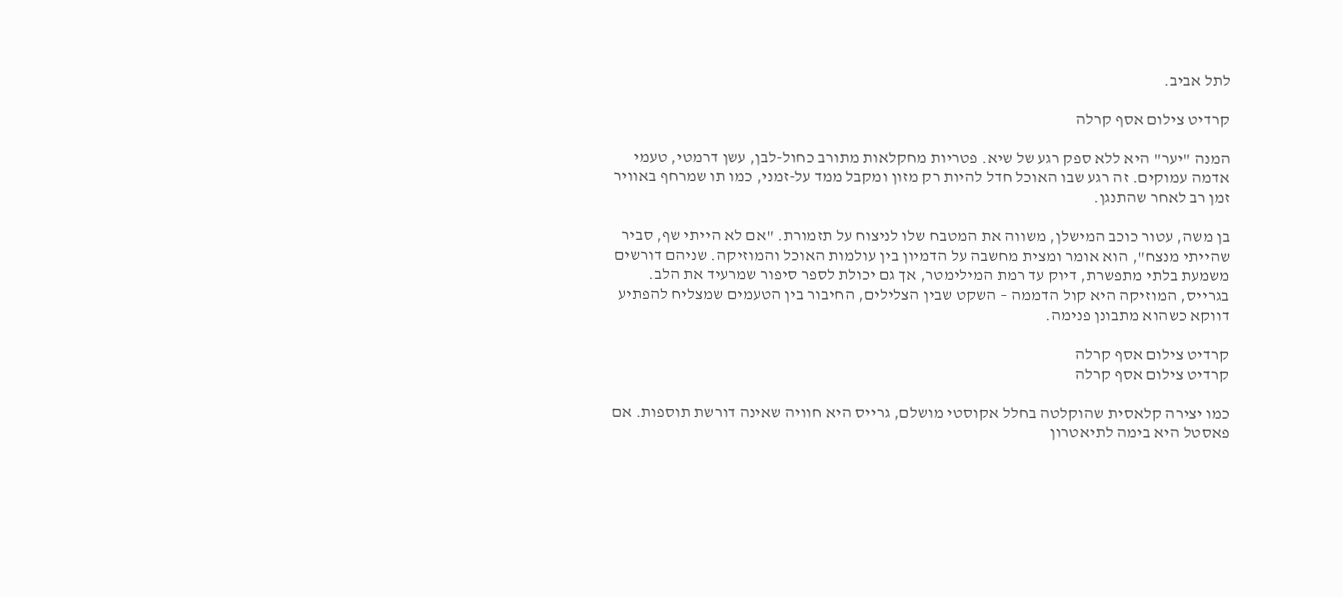לתל אביב.

קרדיט צילום אסף קרלה

המנה "יער" היא ללא ספק רגע של שיא. פטריות מחקלאות מתורב כחול-לבן, עשן דרמטי, טעמי אדמה עמוקים. זה רגע שבו האוכל חדל להיות רק מזון ומקבל ממד על-זמני, כמו תו שמרחף באוויר זמן רב לאחר שהתנגן.

בן משה, עטור כוכב המישלן, משווה את המטבח שלו לניצוח על תזמורת. "אם לא הייתי שף, סביר שהייתי מנצח", הוא אומר ומצית מחשבה על הדמיון בין עולמות האוכל והמוזיקה. שניהם דורשים משמעת בלתי מתפשרת, דיוק עד רמת המילימטר, אך גם יכולת לספר סיפור שמרעיד את הלב. בגרייס, המוזיקה היא קול הדממה – השקט שבין הצלילים, החיבור בין הטעמים שמצליח להפתיע דווקא כשהוא מתבונן פנימה.

קרדיט צילום אסף קרלה
קרדיט צילום אסף קרלה

כמו יצירה קלאסית שהוקלטה בחלל אקוסטי מושלם, גרייס היא חוויה שאינה דורשת תוספות. אם פאסטל היא בימה לתיאטרון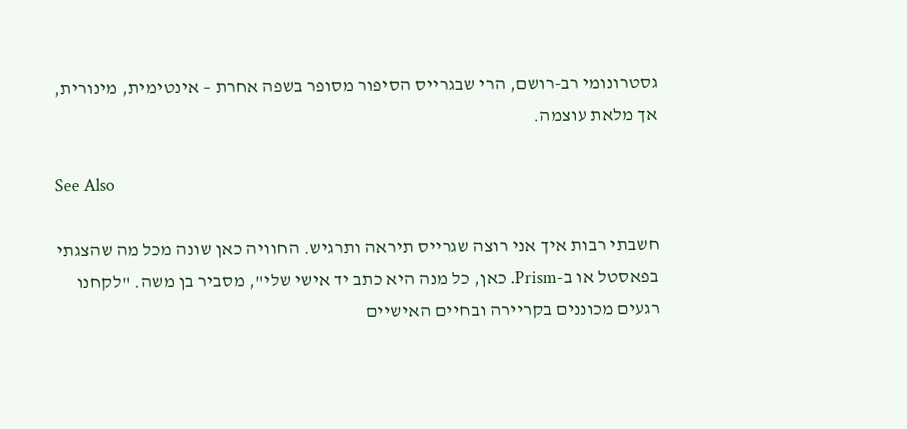גסטרונומי רב-רושם, הרי שבגרייס הסיפור מסופר בשפה אחרת – אינטימית, מינורית, אך מלאת עוצמה.

See Also

חשבתי רבות איך אני רוצה שגרייס תיראה ותרגיש. החוויה כאן שונה מכל מה שהצגתי בפאסטל או ב-Prism. כאן, כל מנה היא כתב יד אישי שלי", מסביר בן משה. "לקחנו רגעים מכוננים בקריירה ובחיים האישיים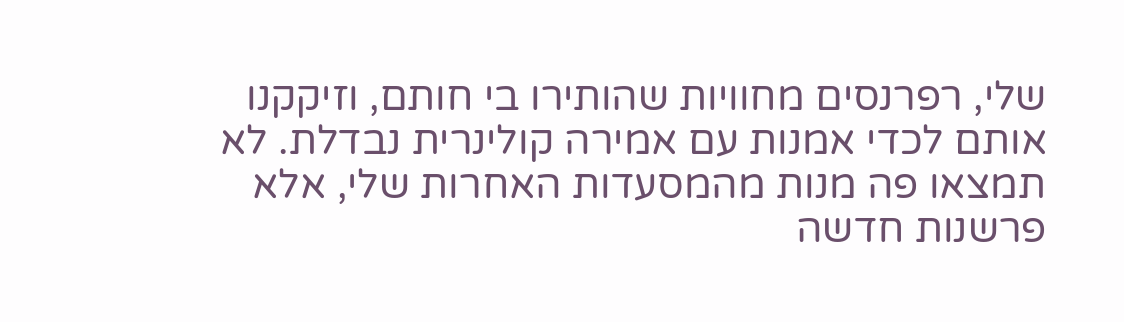שלי, רפרנסים מחוויות שהותירו בי חותם, וזיקקנו אותם לכדי אמנות עם אמירה קולינרית נבדלת. לא תמצאו פה מנות מהמסעדות האחרות שלי, אלא פרשנות חדשה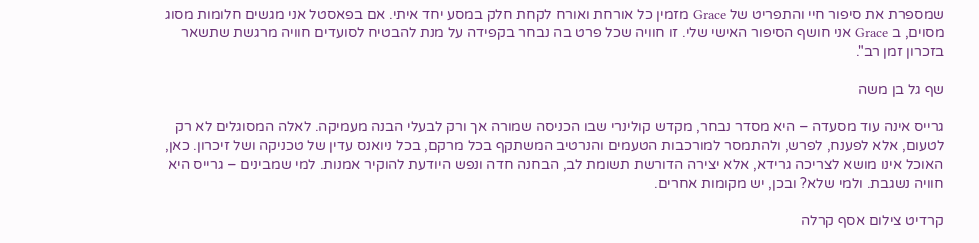שמספרת את סיפור חיי והתפריט של Grace מזמין כל אורחת ואורח לקחת חלק במסע יחד איתי. אם בפאסטל אני מגשים חלומות מסוג מסוים, ב Grace אני חושף הסיפור האישי שלי. זו חוויה שכל פרט בה נבחר בקפידה על מנת להבטיח לסועדים חוויה מרגשת שתשאר בזכרון זמן רב".

שף גל בן משה

גרייס אינה עוד מסעדה – היא מסדר נבחר, מקדש קולינרי שבו הכניסה שמורה אך ורק לבעלי הבנה מעמיקה. לאלה המסוגלים לא רק לטעום, אלא לפענח, לפרש, ולהתמסר למורכבות הטעמים והנרטיב המשתקף בכל מרקם, בכל ניואנס עדין של טכניקה ושל זיכרון. כאן, האוכל אינו מושא לצריכה גרידא, אלא יצירה הדורשת תשומת לב, הבחנה חדה ונפש היודעת להוקיר אמנות. למי שמבינים – גרייס היא חוויה נשגבת. ולמי שלא? ובכן, יש מקומות אחרים.

קרדיט צילום אסף קרלה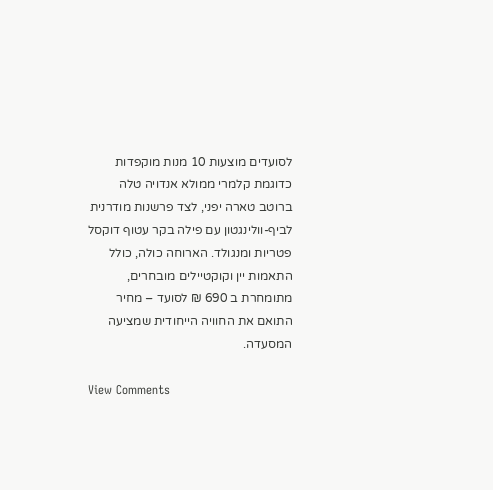לסועדים מוצעות 10 מנות מוקפדות כדוגמת קלמרי ממולא אנדויה טלה ברוטב טארה יפני, לצד פרשנות מודרנית לביף-וולינגטון עם פילה בקר עטוף דוקסל פטריות ומנגולד. הארוחה כולה, כולל התאמות יין וקוקטיילים מובחרים, מתומחרת ב 690 ₪ לסועד – מחיר התואם את החוויה הייחודית שמציעה המסעדה.

View Comments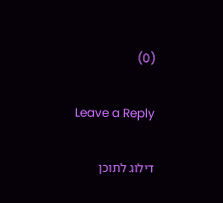(0)

Leave a Reply

דילוג לתוכן